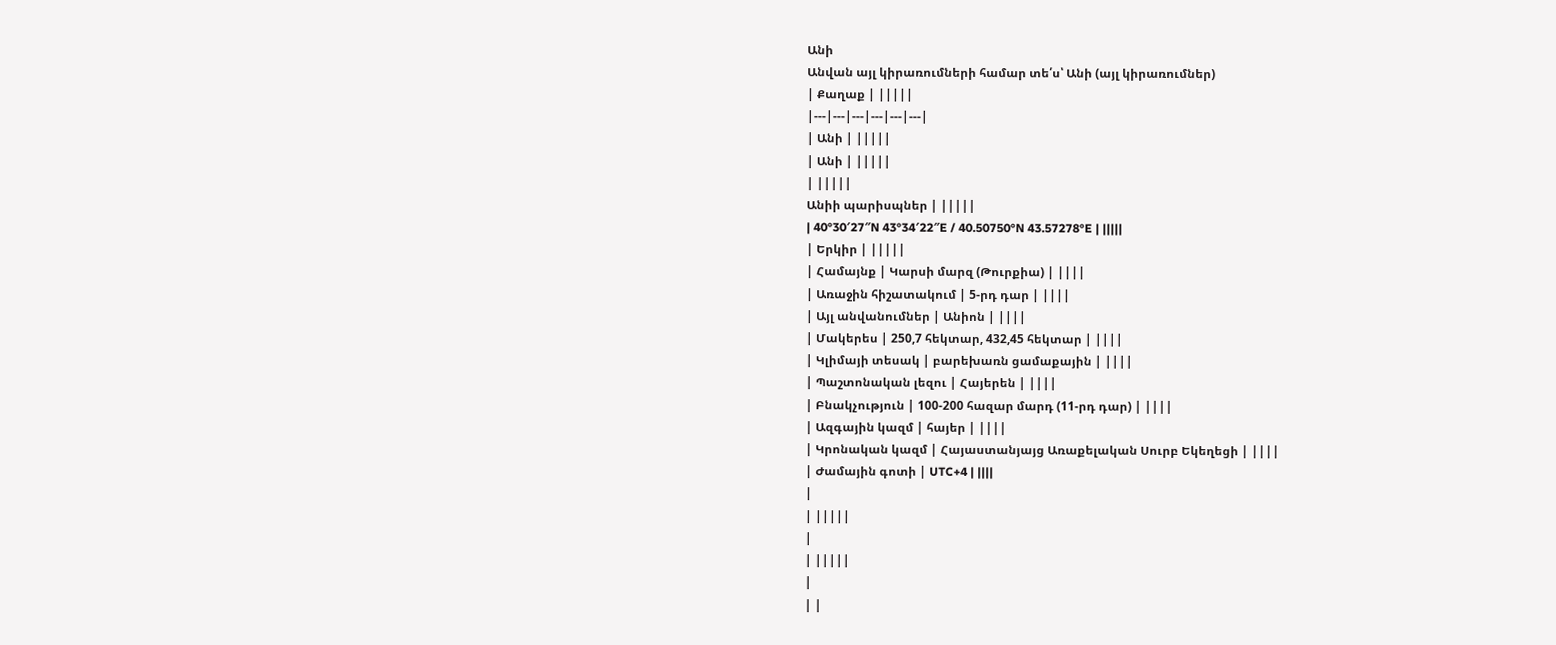Անի
Անվան այլ կիրառումների համար տե՛ս՝ Անի (այլ կիրառումներ)
| Քաղաք | |||||
|---|---|---|---|---|---|
| Անի | |||||
| Անի | |||||
| |||||
Անիի պարիսպներ | |||||
| 40°30′27″N 43°34′22″E / 40.50750°N 43.57278°E | |||||
| Երկիր | |||||
| Համայնք | Կարսի մարզ (Թուրքիա) | ||||
| Առաջին հիշատակում | 5-րդ դար | ||||
| Այլ անվանումներ | Անիոն | ||||
| Մակերես | 250,7 հեկտար, 432,45 հեկտար | ||||
| Կլիմայի տեսակ | բարեխառն ցամաքային | ||||
| Պաշտոնական լեզու | Հայերեն | ||||
| Բնակչություն | 100-200 հազար մարդ (11-րդ դար) | ||||
| Ազգային կազմ | հայեր | ||||
| Կրոնական կազմ | Հայաստանյայց Առաքելական Սուրբ Եկեղեցի | ||||
| Ժամային գոտի | UTC+4 | ||||
|
| |||||
|
| |||||
|
| |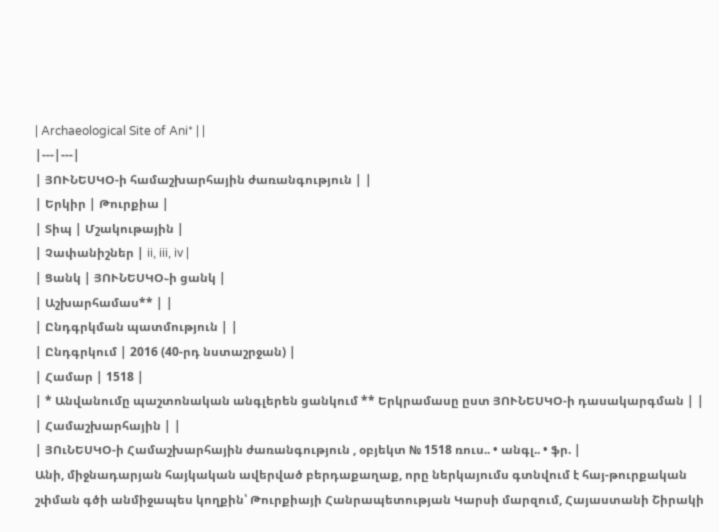| Archaeological Site of Ani* | |
|---|---|
| ՅՈՒՆԵՍԿՕ-ի համաշխարհային ժառանգություն | |
| Երկիր | Թուրքիա |
| Տիպ | Մշակութային |
| Չափանիշներ | ii, iii, iv |
| Ցանկ | ՅՈՒՆԵՍԿՕ֊ի ցանկ |
| Աշխարհամաս** | |
| Ընդգրկման պատմություն | |
| Ընդգրկում | 2016 (40-րդ նստաշրջան) |
| Համար | 1518 |
| * Անվանումը պաշտոնական անգլերեն ցանկում ** Երկրամասը ըստ ՅՈՒՆԵՍԿՕ-ի դասակարգման | |
| Համաշխարհային | |
| ՅՈւՆԵՍԿՕ-ի Համաշխարհային ժառանգություն , օբյեկտ № 1518 ռուս.. • անգլ.. • ֆր. |
Անի, միջնադարյան հայկական ավերված բերդաքաղաք, որը ներկայումս գտնվում է հայ-թուրքական շփման գծի անմիջապես կողքին՝ Թուրքիայի Հանրապետության Կարսի մարզում, Հայաստանի Շիրակի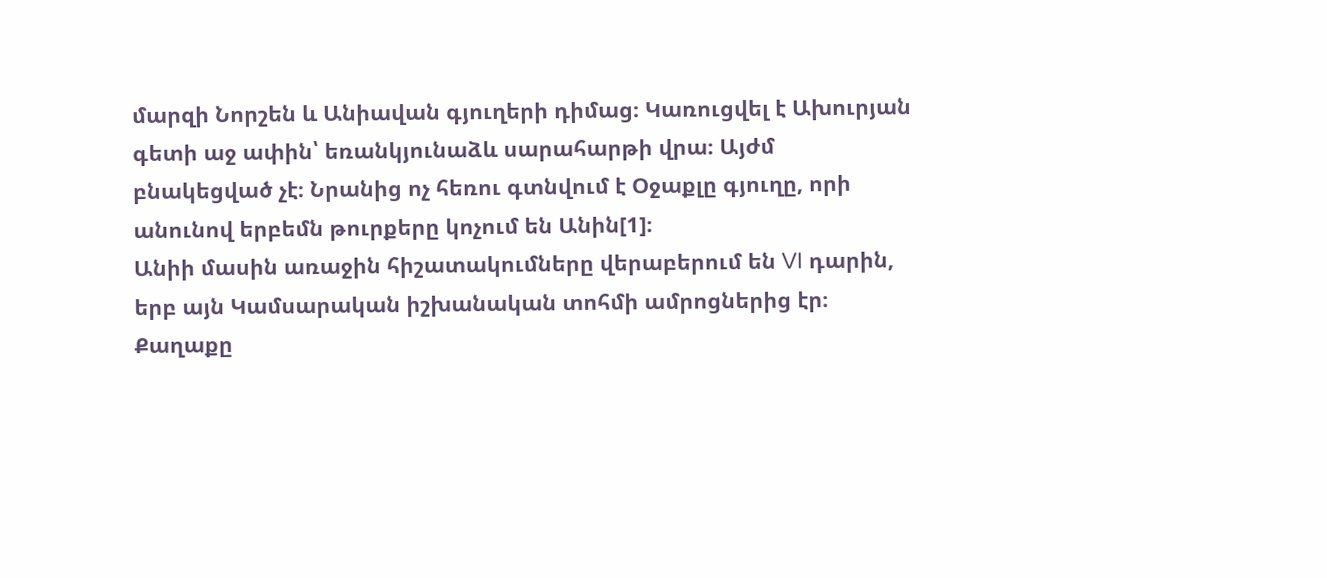մարզի Նորշեն և Անիավան գյուղերի դիմաց։ Կառուցվել է Ախուրյան գետի աջ ափին՝ եռանկյունաձև սարահարթի վրա։ Այժմ բնակեցված չէ։ Նրանից ոչ հեռու գտնվում է Օջաքլը գյուղը, որի անունով երբեմն թուրքերը կոչում են Անին[1]։
Անիի մասին առաջին հիշատակումները վերաբերում են VI դարին, երբ այն Կամսարական իշխանական տոհմի ամրոցներից էր։ Քաղաքը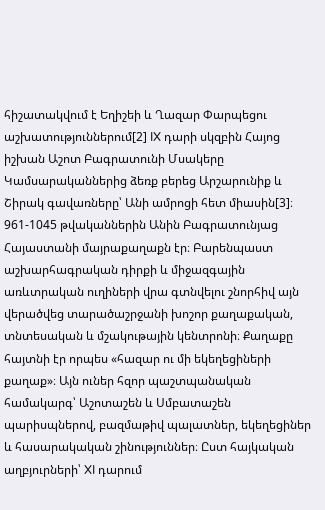հիշատակվում է Եղիշեի և Ղազար Փարպեցու աշխատություններում[2] IX դարի սկզբին Հայոց իշխան Աշոտ Բագրատունի Մսակերը Կամսարականներից ձեռք բերեց Արշարունիք և Շիրակ գավառները՝ Անի ամրոցի հետ միասին[3]։
961-1045 թվականներին Անին Բագրատունյաց Հայաստանի մայրաքաղաքն էր։ Բարենպաստ աշխարհագրական դիրքի և միջազգային առևտրական ուղիների վրա գտնվելու շնորհիվ այն վերածվեց տարածաշրջանի խոշոր քաղաքական, տնտեսական և մշակութային կենտրոնի։ Քաղաքը հայտնի էր որպես «հազար ու մի եկեղեցիների քաղաք»։ Այն ուներ հզոր պաշտպանական համակարգ՝ Աշոտաշեն և Սմբատաշեն պարիսպներով, բազմաթիվ պալատներ, եկեղեցիներ և հասարակական շինություններ։ Ըստ հայկական աղբյուրների՝ XI դարում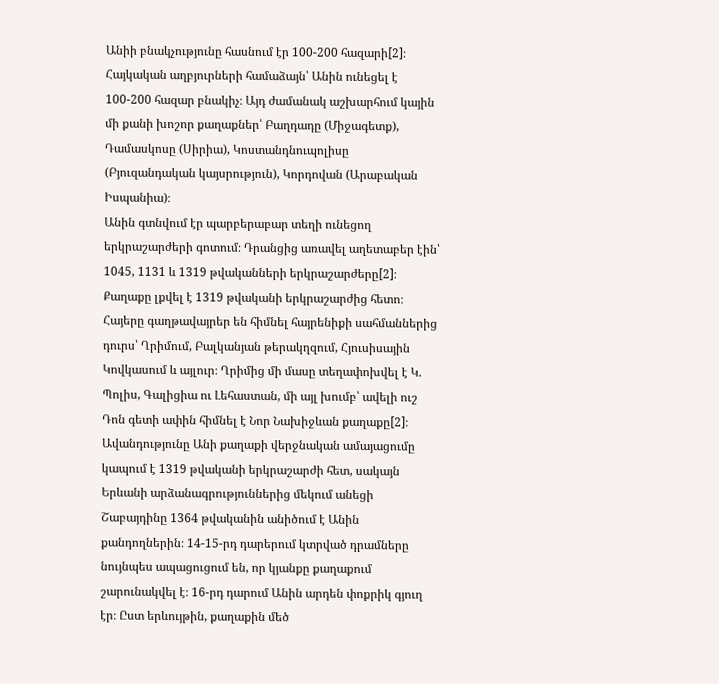Անիի բնակչությունը հասնում էր 100-200 հազարի[2]։ Հայկական աղբյուրների համաձայն՝ Անին ունեցել է 100-200 հազար բնակիչ։ Այդ ժամանակ աշխարհում կային մի քանի խոշոր քաղաքներ՝ Բաղդադը (Միջագետք), Դամասկոսը (Սիրիա), Կոստանդնուպոլիսը (Բյուզանդական կայսրություն), Կորդովան (Արաբական Իսպանիա)։
Անին գտնվում էր պարբերաբար տեղի ունեցող երկրաշարժերի գոտում։ Դրանցից առավել աղետաբեր էին՝ 1045, 1131 և 1319 թվականների երկրաշարժերը[2]։ Քաղաքը լքվել է 1319 թվականի երկրաշարժից հետո։ Հայերը գաղթավայրեր են հիմնել հայրենիքի սահմաններից դուրս՝ Ղրիմում, Բալկանյան թերակղզում, Հյուսիսային Կովկասում և այլուր։ Ղրիմից մի մասը տեղափոխվել է Կ. Պոլիս, Գալիցիա ու Լեհաստան, մի այլ խումբ՝ ավելի ուշ Դոն գետի ափին հիմնել է Նոր Նախիջևան քաղաքը[2]։ Ավանդությունը Անի քաղաքի վերջնական ամայացումը կապում է 1319 թվականի երկրաշարժի հետ, սակայն Երևանի արձանագրություններից մեկում անեցի Շաբայդինը 1364 թվականին անիծում է Անին քանդողներին։ 14-15-րդ դարերում կտրված դրամները նույնպես ապացուցում են, որ կյանքը քաղաքում շարունակվել է։ 16-րդ դարում Անին արդեն փոքրիկ գյուղ էր։ Ըստ երևույթին, քաղաքին մեծ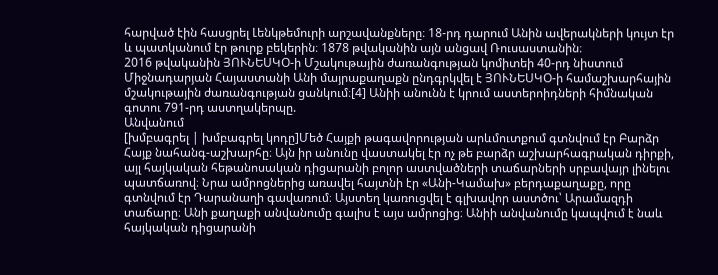հարված էին հասցրել Լենկթեմուրի արշավանքները։ 18-րդ դարում Անին ավերակների կույտ էր և պատկանում էր թուրք բեկերին։ 1878 թվականին այն անցավ Ռուսաստանին։
2016 թվականին ՅՈՒՆԵՍԿՕ-ի Մշակութային ժառանգության կոմիտեի 40-րդ նիստում Միջնադարյան Հայաստանի Անի մայրաքաղաքն ընդգրկվել է ՅՈՒՆԵՍԿՕ-ի համաշխարհային մշակութային ժառանգության ցանկում։[4] Անիի անունն է կրում աստերոիդների հիմնական գոտու 791-րդ աստղակերպը.
Անվանում
[խմբագրել | խմբագրել կոդը]Մեծ Հայքի թագավորության արևմուտքում գտնվում էր Բարձր Հայք նահանգ-աշխարհը։ Այն իր անունը վաստակել էր ոչ թե բարձր աշխարհագրական դիրքի, այլ հայկական հեթանոսական դիցարանի բոլոր աստվածների տաճարների սրբավայր լինելու պատճառով։ Նրա ամրոցներից առավել հայտնի էր «Անի-Կամախ» բերդաքաղաքը, որը գտնվում էր Դարանաղի գավառում։ Այստեղ կառուցվել է գլխավոր աստծու՝ Արամազդի տաճարը։ Անի քաղաքի անվանումը գալիս է այս ամրոցից։ Անիի անվանումը կապվում է նաև հայկական դիցարանի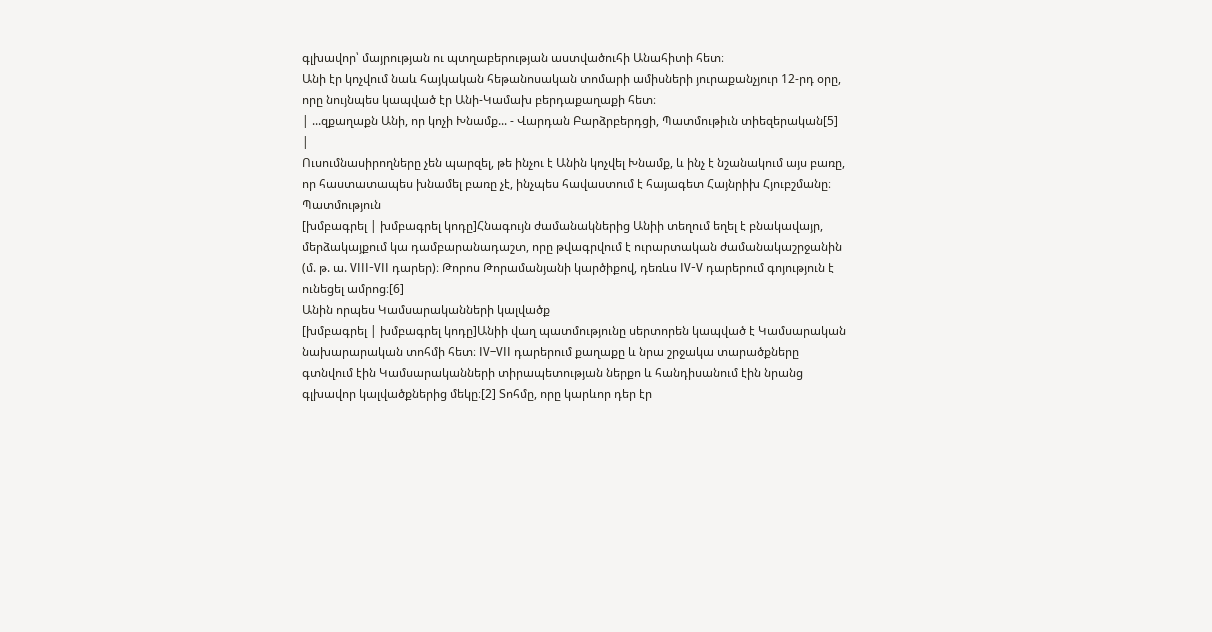գլխավոր՝ մայրության ու պտղաբերության աստվածուհի Անահիտի հետ։
Անի էր կոչվում նաև հայկական հեթանոսական տոմարի ամիսների յուրաքանչյուր 12-րդ օրը, որը նույնպես կապված էր Անի-Կամախ բերդաքաղաքի հետ։
| ...զքաղաքն Անի, որ կոչի Խնամք... - Վարդան Բարձրբերդցի, Պատմութիւն տիեզերական[5] |
Ուսումնասիրողները չեն պարզել, թե ինչու է Անին կոչվել Խնամք, և ինչ է նշանակում այս բառը, որ հաստատապես խնամել բառը չէ, ինչպես հավաստում է հայագետ Հայնրիխ Հյուբշմանը։
Պատմություն
[խմբագրել | խմբագրել կոդը]Հնագույն ժամանակներից Անիի տեղում եղել է բնակավայր, մերձակայքում կա դամբարանադաշտ, որը թվագրվում է ուրարտական ժամանակաշրջանին (մ. թ. ա. VIII-VII դարեր)։ Թորոս Թորամանյանի կարծիքով, դեռևս IV-V դարերում գոյություն է ունեցել ամրոց։[6]
Անին որպես Կամսարականների կալվածք
[խմբագրել | խմբագրել կոդը]Անիի վաղ պատմությունը սերտորեն կապված է Կամսարական նախարարական տոհմի հետ։ IV–VII դարերում քաղաքը և նրա շրջակա տարածքները գտնվում էին Կամսարականների տիրապետության ներքո և հանդիսանում էին նրանց գլխավոր կալվածքներից մեկը։[2] Տոհմը, որը կարևոր դեր էր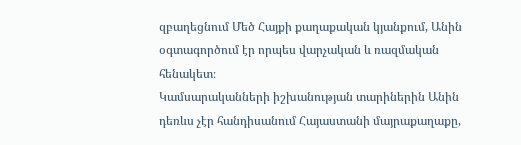զբաղեցնում Մեծ Հայքի քաղաքական կյանքում, Անին օգտագործում էր որպես վարչական և ռազմական հենակետ։
Կամսարականների իշխանության տարիներին Անին դեռևս չէր հանդիսանում Հայաստանի մայրաքաղաքը,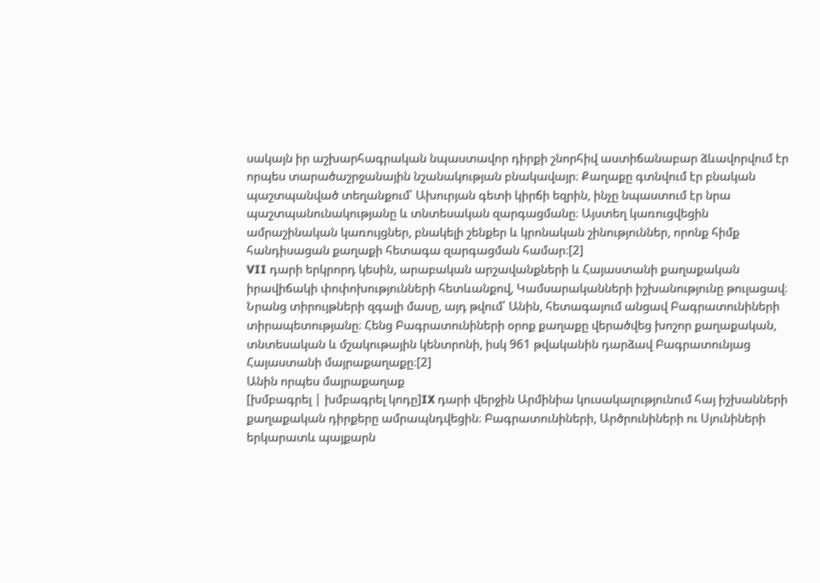սակայն իր աշխարհագրական նպաստավոր դիրքի շնորհիվ աստիճանաբար ձևավորվում էր որպես տարածաշրջանային նշանակության բնակավայր։ Քաղաքը գտնվում էր բնական պաշտպանված տեղանքում՝ Ախուրյան գետի կիրճի եզրին, ինչը նպաստում էր նրա պաշտպանունակությանը և տնտեսական զարգացմանը։ Այստեղ կառուցվեցին ամրաշինական կառույցներ, բնակելի շենքեր և կրոնական շինություններ, որոնք հիմք հանդիսացան քաղաքի հետագա զարգացման համար։[2]
VII դարի երկրորդ կեսին, արաբական արշավանքների և Հայաստանի քաղաքական իրավիճակի փոփոխությունների հետևանքով, Կամսարականների իշխանությունը թուլացավ։ Նրանց տիրույթների զգալի մասը, այդ թվում՝ Անին, հետագայում անցավ Բագրատունիների տիրապետությանը։ Հենց Բագրատունիների օրոք քաղաքը վերածվեց խոշոր քաղաքական, տնտեսական և մշակութային կենտրոնի, իսկ 961 թվականին դարձավ Բագրատունյաց Հայաստանի մայրաքաղաքը։[2]
Անին որպես մայրաքաղաք
[խմբագրել | խմբագրել կոդը]IX դարի վերջին Արմինիա կուսակալությունում հայ իշխանների քաղաքական դիրքերը ամրապնդվեցին։ Բագրատունիների, Արծրունիների ու Սյունիների երկարատև պայքարն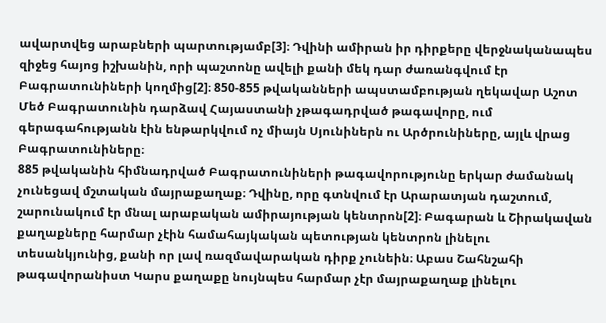ավարտվեց արաբների պարտությամբ[3]։ Դվինի ամիրան իր դիրքերը վերջնականապես զիջեց հայոց իշխանին, որի պաշտոնը ավելի քանի մեկ դար ժառանգվում էր Բագրատունիների կողմից[2]։ 850-855 թվականների ապստամբության ղեկավար Աշոտ Մեծ Բագրատունին դարձավ Հայաստանի չթագադրված թագավորը, ում գերագահությանն էին ենթարկվում ոչ միայն Սյունիներն ու Արծրունիները, այլև վրաց Բագրատունիները։
885 թվականին հիմնադրված Բագրատունիների թագավորությունը երկար ժամանակ չունեցավ մշտական մայրաքաղաք։ Դվինը, որը գտնվում էր Արարատյան դաշտում, շարունակում էր մնալ արաբական ամիրայության կենտրոն[2]։ Բագարան և Շիրակավան քաղաքները հարմար չէին համահայկական պետության կենտրոն լինելու տեսանկյունից, քանի որ լավ ռազմավարական դիրք չունեին։ Աբաս Շահնշահի թագավորանիստ Կարս քաղաքը նույնպես հարմար չէր մայրաքաղաք լինելու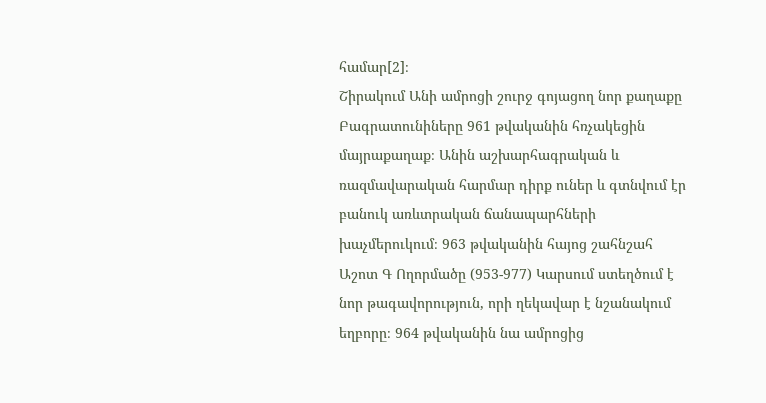համար[2]։
Շիրակում Անի ամրոցի շուրջ գոյացող նոր քաղաքը Բագրատունիները 961 թվականին հռչակեցին մայրաքաղաք։ Անին աշխարհագրական և ռազմավարական հարմար դիրք ուներ և գտնվում էր բանուկ առևտրական ճանապարհների խաչմերուկում։ 963 թվականին հայոց շահնշահ Աշոտ Գ Ողորմածը (953-977) Կարսում ստեղծում է նոր թագավորություն, որի ղեկավար է նշանակում եղբորը։ 964 թվականին նա ամրոցից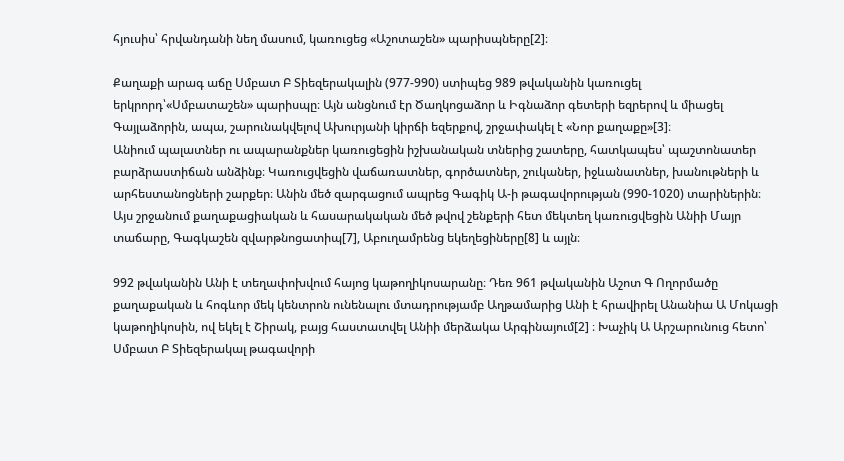հյուսիս՝ հրվանդանի նեղ մասում, կառուցեց «Աշոտաշեն» պարիսպները[2]։

Քաղաքի արագ աճը Սմբատ Բ Տիեզերակալին (977-990) ստիպեց 989 թվականին կառուցել երկրորդ՝«Սմբատաշեն» պարիսպը։ Այն անցնում էր Ծաղկոցաձոր և Իգնաձոր գետերի եզրերով և միացել Գայլաձորին, ապա, շարունակվելով Ախուրյանի կիրճի եզերքով, շրջափակել է «Նոր քաղաքը»[3]։
Անիում պալատներ ու ապարանքներ կառուցեցին իշխանական տներից շատերը, հատկապես՝ պաշտոնատեր բարձրաստիճան անձինք։ Կառուցվեցին վաճառատներ, գործատներ, շուկաներ, իջևանատներ, խանութների և արհեստանոցների շարքեր։ Անին մեծ զարգացում ապրեց Գագիկ Ա-ի թագավորության (990-1020) տարիներին։ Այս շրջանում քաղաքացիական և հասարակական մեծ թվով շենքերի հետ մեկտեղ կառուցվեցին Անիի Մայր տաճարը, Գագկաշեն զվարթնոցատիպ[7], Աբուղամրենց եկեղեցիները[8] և այլն։

992 թվականին Անի է տեղափոխվում հայոց կաթողիկոսարանը։ Դեռ 961 թվականին Աշոտ Գ Ողորմածը քաղաքական և հոգևոր մեկ կենտրոն ունենալու մտադրությամբ Աղթամարից Անի է հրավիրել Անանիա Ա Մոկացի կաթողիկոսին, ով եկել է Շիրակ, բայց հաստատվել Անիի մերձակա Արգինայում[2] ։ Խաչիկ Ա Արշարունուց հետո՝ Սմբատ Բ Տիեզերակալ թագավորի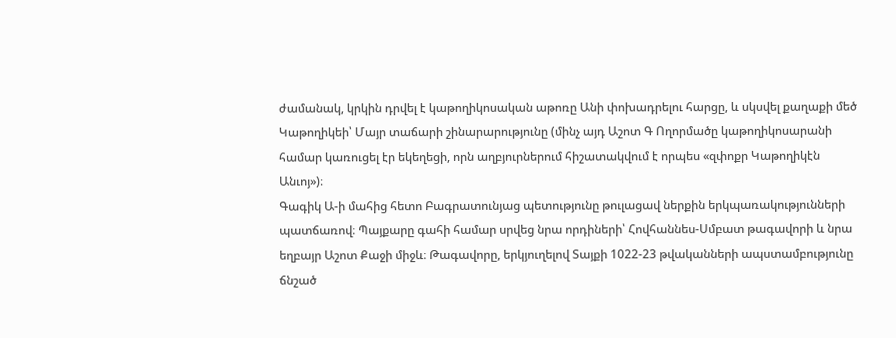ժամանակ, կրկին դրվել է կաթողիկոսական աթոռը Անի փոխադրելու հարցը, և սկսվել քաղաքի մեծ Կաթողիկեի՝ Մայր տաճարի շինարարությունը (մինչ այդ Աշոտ Գ Ողորմածը կաթողիկոսարանի համար կառուցել էր եկեղեցի, որն աղբյուրներում հիշատակվում է որպես «զփոքր Կաթողիկէն Անւոյ»)։
Գագիկ Ա-ի մահից հետո Բագրատունյաց պետությունը թուլացավ ներքին երկպառակությունների պատճառով։ Պայքարը գահի համար սրվեց նրա որդիների՝ Հովհաննես-Սմբատ թագավորի և նրա եղբայր Աշոտ Քաջի միջև։ Թագավորը, երկյուղելով Տայքի 1022-23 թվականների ապստամբությունը ճնշած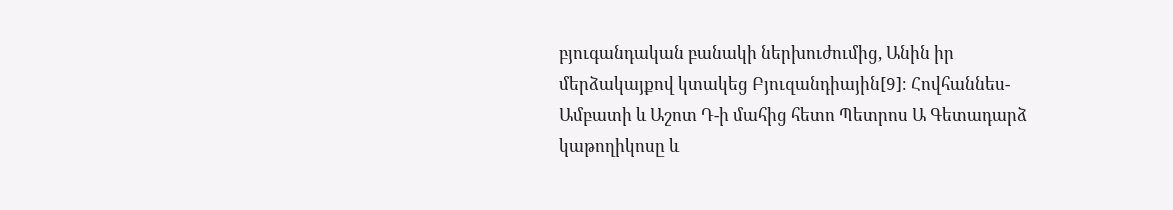բյուգանդական բանակի ներխուժումից, Անին իր մերձակայքով կտակեց Բյուզանդիային[9]։ Հովհաննես-Ամբատի և Աշոտ Դ-ի մահից հետո Պետրոս Ա Գետադարձ կաթողիկոսը և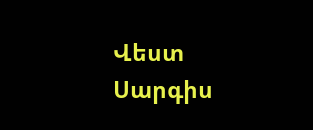Վեստ Սարգիս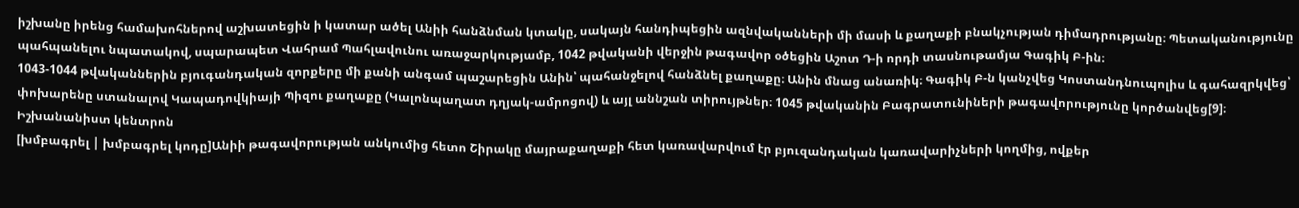իշխանը իրենց համախոհներով աշխատեցին ի կատար ածել Անիի հանձնման կտակը, սակայն հանդիպեցին ազնվականների մի մասի և քաղաքի բնակչության դիմադրությանը։ Պետականությունը պահպանելու նպատակով, սպարապետ Վահրամ Պահլավունու առաջարկությամբ, 1042 թվականի վերջին թագավոր օծեցին Աշոտ Դ-ի որդի տասնութամյա Գագիկ Բ-ին։
1043-1044 թվականներին բյուգանդական զորքերը մի քանի անգամ պաշարեցին Անին՝ պահանջելով հանձնել քաղաքը։ Անին մնաց անառիկ։ Գագիկ Բ-ն կանչվեց Կոստանդնուպոլիս և գահազրկվեց՝ փոխարենը ստանալով Կապադովկիայի Պիզու քաղաքը (Կալոնպաղատ դղյակ-ամրոցով) և այլ աննշան տիրույթներ։ 1045 թվականին Բագրատունիների թագավորությունը կործանվեց[9]։
Իշխանանիստ կենտրոն
[խմբագրել | խմբագրել կոդը]Անիի թագավորության անկումից հետո Շիրակը մայրաքաղաքի հետ կառավարվում էր բյուզանդական կառավարիչների կողմից, ովքեր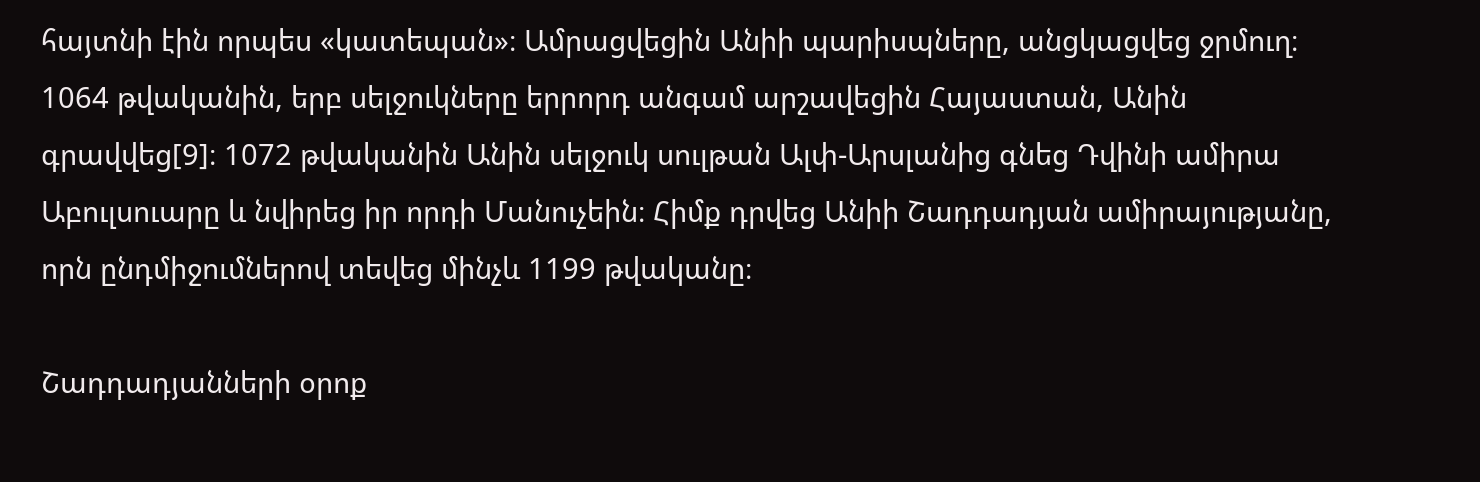հայտնի էին որպես «կատեպան»։ Ամրացվեցին Անիի պարիսպները, անցկացվեց ջրմուղ։ 1064 թվականին, երբ սելջուկները երրորդ անգամ արշավեցին Հայաստան, Անին գրավվեց[9]։ 1072 թվականին Անին սելջուկ սուլթան Ալփ-Արսլանից գնեց Դվինի ամիրա Աբուլսուարը և նվիրեց իր որդի Մանուչեին։ Հիմք դրվեց Անիի Շադդադյան ամիրայությանը, որն ընդմիջումներով տեվեց մինչև 1199 թվականը։

Շադդադյանների օրոք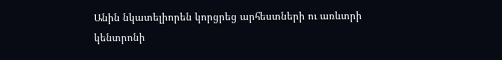Անին նկատելիորեն կորցրեց արհեստների ու առևտրի կենտրոնի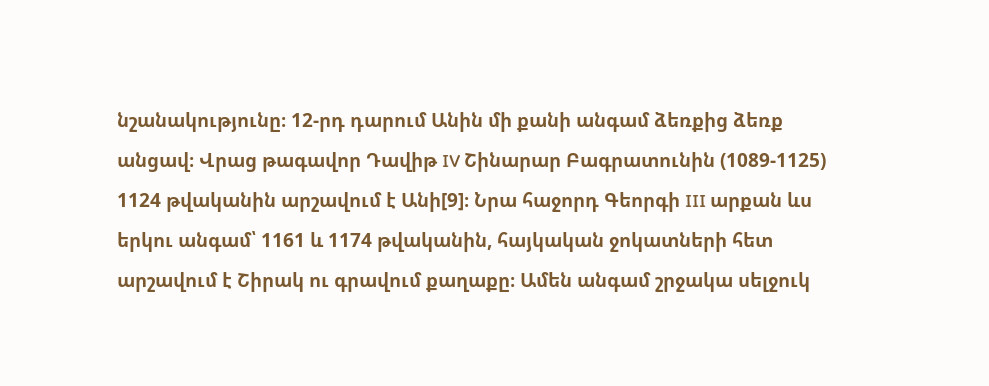նշանակությունը։ 12-րդ դարում Անին մի քանի անգամ ձեռքից ձեռք անցավ։ Վրաց թագավոր Դավիթ IV Շինարար Բագրատունին (1089-1125) 1124 թվականին արշավում է Անի[9]։ Նրա հաջորդ Գեորգի III արքան ևս երկու անգամ՝ 1161 և 1174 թվականին, հայկական ջոկատների հետ արշավում է Շիրակ ու գրավում քաղաքը։ Ամեն անգամ շրջակա սելջուկ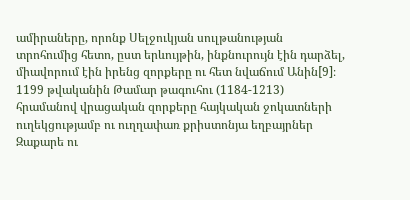ամիրաները, որոնք Սելջուկյան սուլթանության տրոհումից հետո, ըստ երևույթին, ինքնուրույն էին դարձել, միավորում էին իրենց զորքերը ու հետ նվաճում Անին[9]։
1199 թվականին Թամար թագուհու (1184-1213) հրամանով վրացական զորքերը հայկական ջոկատների ուղեկցությամբ ու ուղղափառ քրիստոնյա եղբայրներ Զաքարե ու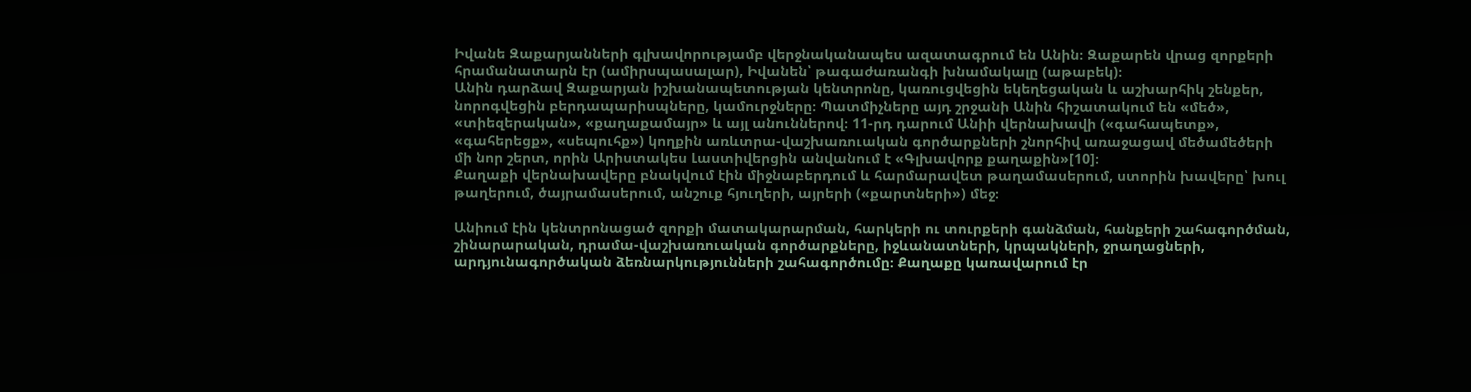Իվանե Զաքարյանների գլխավորությամբ վերջնականապես ազատագրում են Անին։ Զաքարեն վրաց զորքերի հրամանատարն էր (ամիրսպասալար), Իվանեն՝ թագաժառանգի խնամակալը (աթաբեկ)։
Անին դարձավ Զաքարյան իշխանապետության կենտրոնը, կառուցվեցին եկեղեցական և աշխարհիկ շենքեր, նորոգվեցին բերդապարիսպները, կամուրջները։ Պատմիչները այդ շրջանի Անին հիշատակում են «մեծ», «տիեզերական», «քաղաքամայր» և այլ անուններով։ 11-րդ դարում Անիի վերնախավի («գահապետք», «գահերեցք», «սեպուհք») կողքին առևտրա-վաշխառուական գործարքների շնորհիվ առաջացավ մեծամեծերի մի նոր շերտ, որին Արիստակես Լաստիվերցին անվանում է «Գլխավորք քաղաքին»[10]։
Քաղաքի վերնախավերը բնակվում էին միջնաբերդում և հարմարավետ թաղամասերում, ստորին խավերը՝ խուլ թաղերում, ծայրամասերում, անշուք հյուղերի, այրերի («քարտների») մեջ։

Անիում էին կենտրոնացած զորքի մատակարարման, հարկերի ու տուրքերի գանձման, հանքերի շահագործման, շինարարական, դրամա-վաշխառուական գործարքները, իջևանատների, կրպակների, ջրաղացների, արդյունագործական ձեռնարկությունների շահագործումը։ Քաղաքը կառավարում էր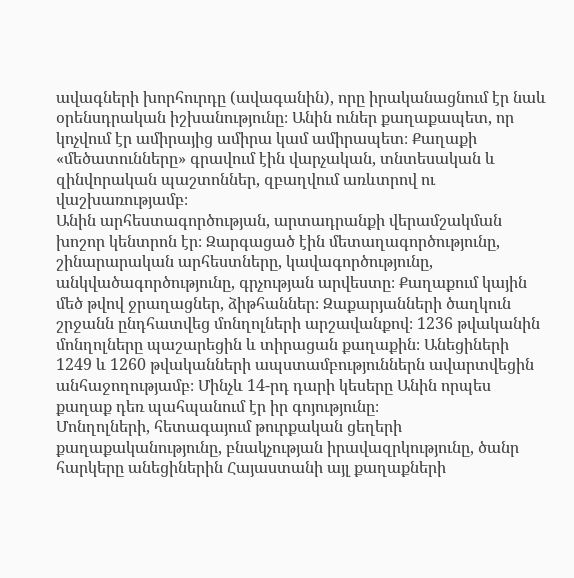ավագների խորհուրդը (ավագանին), որը իրականացնում էր նաև օրենսդրական իշխանությունը։ Անին ուներ քաղաքապետ, որ կոչվում էր ամիրայից ամիրա կամ ամիրապետ։ Քաղաքի «մեծատունները» գրավում էին վարչական, տնտեսական և զինվորական պաշտոններ, զբաղվում առևտրով ու վաշխառությամբ։
Անին արհեստագործության, արտադրանքի վերամշակման խոշոր կենտրոն էր։ Զարգացած էին մետաղագործությունը, շինարարական արհեստները, կավագործությունը, անկվածագործությունը, գրչության արվեստը։ Քաղաքում կային մեծ թվով ջրաղացներ, ձիթհաններ։ Զաքարյանների ծաղկուն շրջանն ընդհատվեց մոնղոլների արշավանքով։ 1236 թվականին մոնղոլները պաշարեցին և տիրացան քաղաքին։ Անեցիների 1249 և 1260 թվականների ապստամբություններն ավարտվեցին անհաջողությամբ։ Մինչև 14-րդ դարի կեսերը Անին որպես քաղաք դեռ պահպանում էր իր գոյությունը։
Մոնղոլների, հետագայում թուրքական ցեղերի քաղաքականությունը, բնակչության իրավազրկությունը, ծանր հարկերը անեցիներին Հայաստանի այլ քաղաքների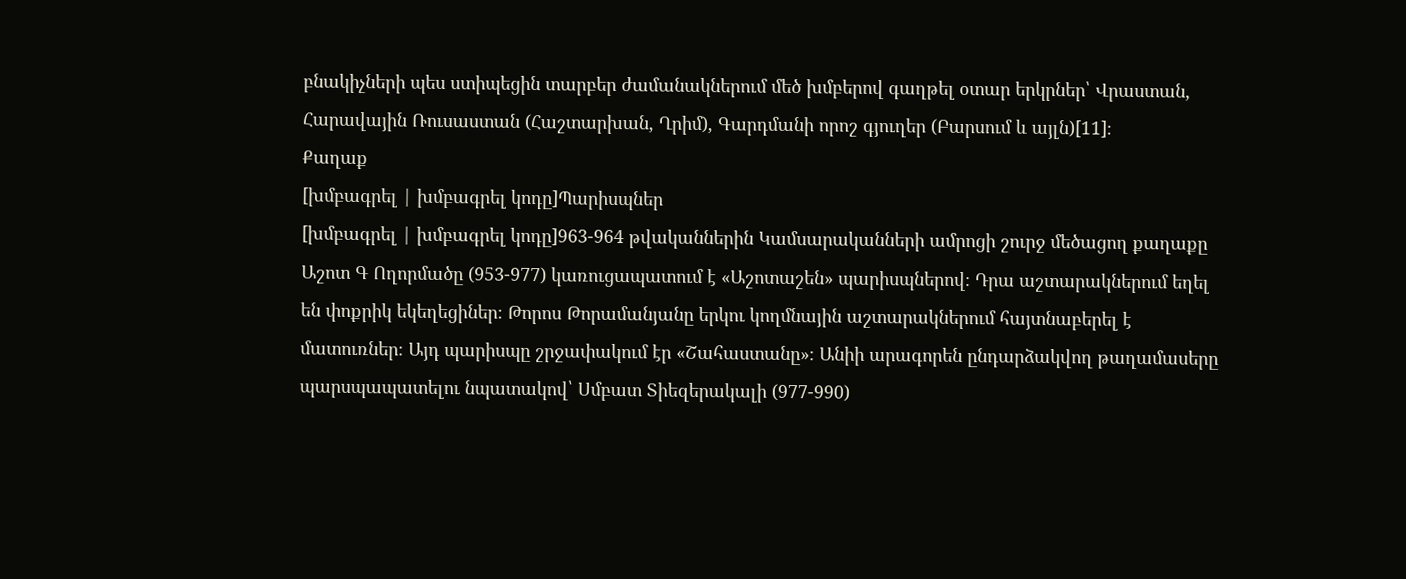բնակիչների պես ստիպեցին տարբեր ժամանակներում մեծ խմբերով գաղթել օտար երկրներ՝ Վրաստան, Հարավային Ռուսաստան (Հաշտարխան, Ղրիմ), Գարդմանի որոշ գյուղեր (Բարսում և այլն)[11]։
Քաղաք
[խմբագրել | խմբագրել կոդը]Պարիսպներ
[խմբագրել | խմբագրել կոդը]963-964 թվականներին Կամսարականների ամրոցի շուրջ մեծացող քաղաքը Աշոտ Գ Ողորմածը (953-977) կառուցապատում է «Աշոտաշեն» պարիսպներով։ Դրա աշտարակներում եղել են փոքրիկ եկեղեցիներ։ Թորոս Թորամանյանը երկու կողմնային աշտարակներում հայտնաբերել է մատուռներ։ Այդ պարիսպը շրջափակում էր «Շահաստանը»։ Անիի արագորեն ընդարձակվող թաղամասերը պարսպապատելու նպատակով՝ Սմբատ Տիեզերակալի (977-990)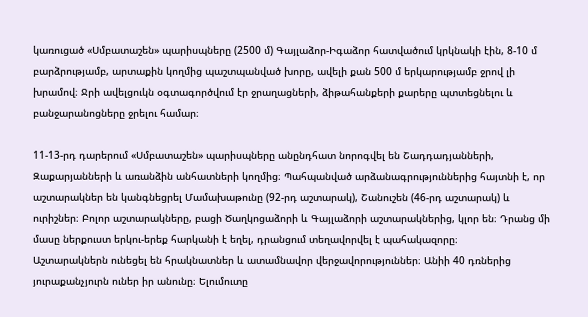կառուցած «Սմբատաշեն» պարիսպները (2500 մ) Գայլաձոր-Իգաձոր հատվածում կրկնակի էին, 8-10 մ բարձրությամբ, արտաքին կողմից պաշտպանված խորը, ավելի քան 500 մ երկարությամբ ջրով լի խրամով։ Ջրի ավելցուկն օգտագործվում էր ջրաղացների, ձիթահանքերի քարերը պտտեցնելու և բանջարանոցները ջրելու համար։

11-13-րդ դարերում «Սմբատաշեն» պարիսպները անընդհատ նորոգվել են Շադդադյանների, Զաքարյանների և առանձին անհատների կողմից։ Պահպանված արձանագրություններից հայտնի է, որ աշտարակներ են կանգնեցրել Մամախաթունը (92-րդ աշտարակ), Շանուշեն (46-րդ աշտարակ) և ուրիշներ։ Բոլոր աշտարակները, բացի Ծաղկոցաձորի և Գայլաձորի աշտարակներից, կլոր են։ Դրանց մի մասը ներքուստ երկու-երեք հարկանի է եղել, դրանցում տեղավորվել է պահակազորը։
Աշտարակներն ունեցել են հրակնատներ և ատամնավոր վերջավորություններ։ Անիի 40 դռներից յուրաքանչյուրն ուներ իր անունը։ Ելումուտը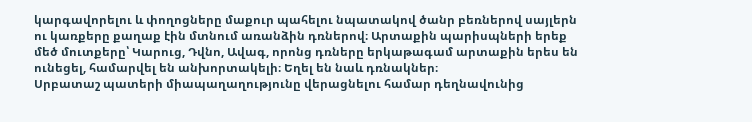կարգավորելու և փողոցները մաքուր պահելու նպատակով ծանր բեռներով սայլերն ու կառքերը քաղաք էին մտնում առանձին դռներով։ Արտաքին պարիսպների երեք մեծ մուտքերը՝ Կարուց, Դվնո, Ավագ, որոնց դռները երկաթագամ արտաքին երես են ունեցել, համարվել են անխորտակելի։ Եղել են նաև դռնակներ։
Սրբատաշ պատերի միապաղաղությունը վերացնելու համար դեղնավունից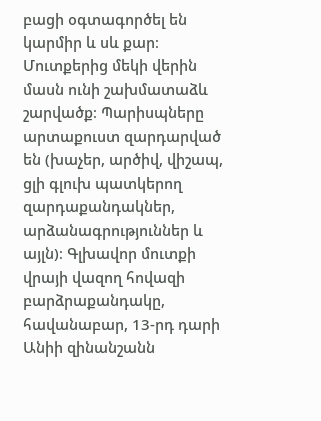բացի օգտագործել են կարմիր և սև քար։ Մուտքերից մեկի վերին մասն ունի շախմատաձև շարվածք։ Պարիսպները արտաքուստ զարդարված են (խաչեր, արծիվ, վիշապ, ցլի գլուխ պատկերող զարդաքանդակներ, արձանագրություններ և այլն)։ Գլխավոր մուտքի վրայի վազող հովազի բարձրաքանդակը, հավանաբար, 13-րդ դարի Անիի զինանշանն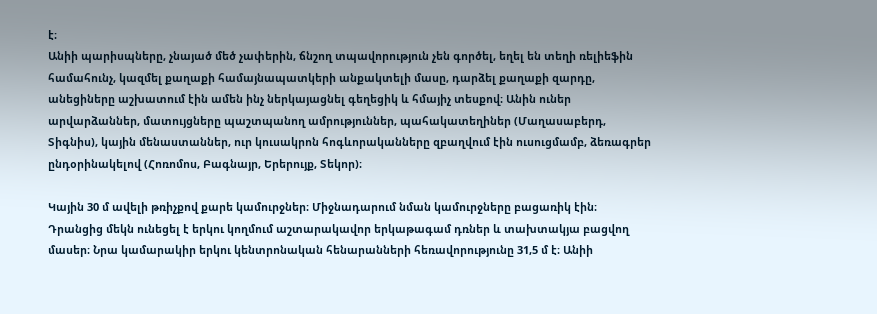է։
Անիի պարիսպները, չնայած մեծ չափերին, ճնշող տպավորություն չեն գործել, եղել են տեղի ռելիեֆին համահունչ, կազմել քաղաքի համայնապատկերի անքակտելի մասը, դարձել քաղաքի զարդը, անեցիները աշխատում էին ամեն ինչ ներկայացնել գեղեցիկ և հմայիչ տեսքով։ Անին ուներ արվարձաններ, մատույցները պաշտպանող ամրություններ, պահակատեղիներ (Մաղասաբերդ, Տիգնիս), կային մենաստաններ, ուր կուսակրոն հոգևորականները զբաղվում էին ուսուցմամբ, ձեռագրեր ընդօրինակելով (Հոռոմոս, Բագնայր, Երերույք, Տեկոր)։

Կային 30 մ ավելի թռիչքով քարե կամուրջներ։ Միջնադարում նման կամուրջները բացառիկ էին։ Դրանցից մեկն ունեցել է երկու կողմում աշտարակավոր երկաթագամ դռներ և տախտակյա բացվող մասեր։ Նրա կամարակիր երկու կենտրոնական հենարանների հեռավորությունը 31,5 մ է։ Անիի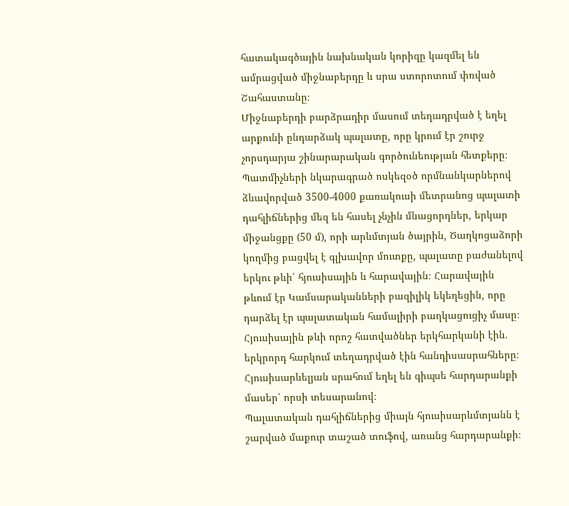հատակագծային նախնական կորիզը կազմել են ամրացված միջնաբերդը և սրա ստորոտում փռված Շահաստանը։
Միջնաբերդի բարձրադիր մասում տեղադրված է եղել արքունի ընդարձակ պալատը, որը կրում էր շուրջ չորսդարյա շինարարական գործունեության հետքերը։ Պատմիչների նկարագրած ոսկեզօծ որմնանկարներով ձևավորված 3500-4000 քառակուսի մետրանոց պալատի դահլիճներից մեզ են հասել չնչին մնացորդներ, երկար միջանցքը (50 մ), որի արևմտյան ծայրին, Ծաղկոցաձորի կողմից բացվել է գլխավոր մուտքը, պալատը բաժանելով երկու թևի՝ հյուսիսային և հարավային։ Հարավային թևում էր Կամսարականների բազիլիկ եկեղեցին, որը դարձել էր պալատական համալիրի բաղկացուցիչ մասը։ Հյուսիսային թևի որոշ հատվածներ երկհարկանի էին. երկրորդ հարկում տեղադրված էին հանդիսասրահները։ Հյուսիսարևելյան սրահում եղել են գիպսե հարդարանքի մասեր՝ որսի տեսարանով։
Պալատական դահլիճներից միայն հյուսիսարևմտյանն է շարված մաքուր տաշած տուֆով, առանց հարդարանքի։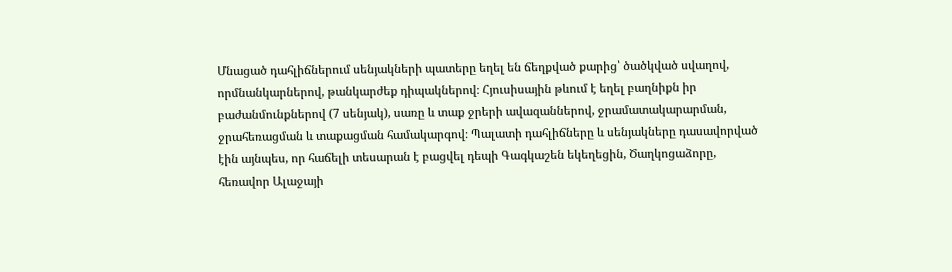Մնացած դահլիճներում սենյակների պատերը եղել են ճեղքված քարից՝ ծածկված սվաղով, որմնանկարներով, թանկարժեք դիպակներով։ Հյուսիսային թևում է եղել բաղնիքն իր բաժանմունքներով (7 սենյակ), սառը և տաք ջրերի ավազաններով, ջրամատակարարման, ջրահեռացման և տաքացման համակարգով։ Պալատի դահլիճները և սենյակները դասավորված էին այնպես, որ հաճելի տեսարան է բացվել դեպի Գագկաշեն եկեղեցին, Ծաղկոցաձորը, հեռավոր Ալաջայի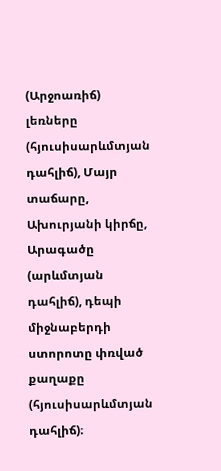(Արջոառիճ) լեռները (հյուսիսարևմտյան դահլիճ), Մայր տաճարը, Ախուրյանի կիրճը, Արագածը (արևմտյան դահլիճ), դեպի միջնաբերդի ստորոտը փռված քաղաքը (հյուսիսարևմտյան դահլիճ)։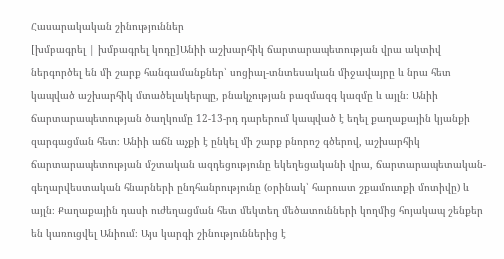Հասարակական շինություններ
[խմբագրել | խմբագրել կոդը]Անիի աշխարհիկ ճարտարապետության վրա ակտիվ ներգործել են մի շարք հանգամանքներ՝ սոցիալ-տնտեսական միջավայրը և նրա հետ կապված աշխարհիկ մտածելակերպը, բնակչության բազմազգ կազմը և այլն։ Անիի ճարտարապետության ծաղկումը 12-13-րդ դարերում կապված է եղել քաղաքային կյանքի զարգացման հետ։ Անիի աճն աչքի է ընկել մի շարք բնորոշ գծերով, աշխարհիկ ճարտարապետության մշտական ազդեցությունը եկեղեցականի վրա, ճարտարապետական-գեղարվեստական հնարների ընդհանրությունը (օրինակ՝ հարուստ շքամուտքի մոտիվը) և այլն։ Քաղաքային դասի ուժեղացման հետ մեկտեղ մեծատունների կողմից հոյակապ շենքեր են կառուցվել Անիում։ Այս կարգի շինություններից է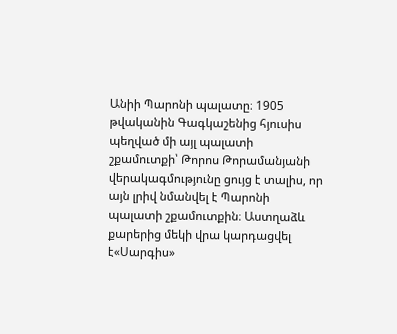Անիի Պարոնի պալատը։ 1905 թվականին Գագկաշենից հյուսիս պեղված մի այլ պալատի շքամուտքի՝ Թորոս Թորամանյանի վերակագմությունը ցույց է տալիս, որ այն լրիվ նմանվել է Պարոնի պալատի շքամուտքին։ Աստղաձև քարերից մեկի վրա կարդացվել է«Սարգիս»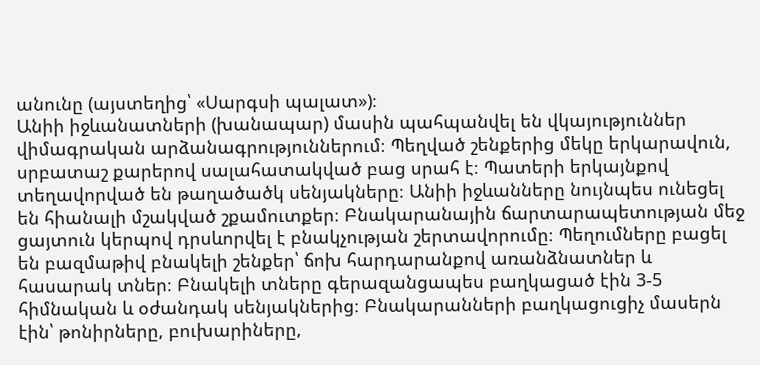անունը (այստեղից՝ «Սարգսի պալատ»)։
Անիի իջևանատների (խանապար) մասին պահպանվել են վկայություններ վիմագրական արձանագրություններում։ Պեղված շենքերից մեկը երկարավուն, սրբատաշ քարերով սալահատակված բաց սրահ է։ Պատերի երկայնքով տեղավորված են թաղածածկ սենյակները։ Անիի իջևանները նույնպես ունեցել են հիանալի մշակված շքամուտքեր։ Բնակարանային ճարտարապետության մեջ ցայտուն կերպով դրսևորվել է բնակչության շերտավորումը։ Պեղումները բացել են բազմաթիվ բնակելի շենքեր՝ ճոխ հարդարանքով առանձնատներ և հասարակ տներ։ Բնակելի տները գերազանցապես բաղկացած էին 3-5 հիմնական և օժանդակ սենյակներից։ Բնակարանների բաղկացուցիչ մասերն էին՝ թոնիրները, բուխարիները,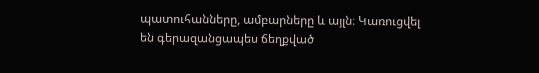պատուհանները, ամբարները և այլն։ Կառուցվել են գերազանցապես ճեղքված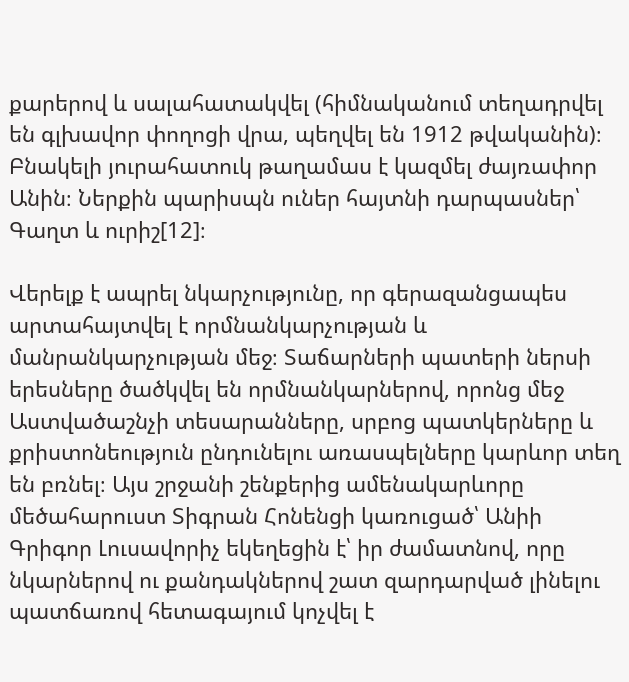քարերով և սալահատակվել (հիմնականում տեղադրվել են գլխավոր փողոցի վրա, պեղվել են 1912 թվականին)։ Բնակելի յուրահատուկ թաղամաս է կազմել ժայռափոր Անին։ Ներքին պարիսպն ուներ հայտնի դարպասներ՝ Գաղտ և ուրիշ[12]։

Վերելք է ապրել նկարչությունը, որ գերազանցապես արտահայտվել է որմնանկարչության և մանրանկարչության մեջ։ Տաճարների պատերի ներսի երեսները ծածկվել են որմնանկարներով, որոնց մեջ Աստվածաշնչի տեսարանները, սրբոց պատկերները և քրիստոնեություն ընդունելու առասպելները կարևոր տեղ են բռնել։ Այս շրջանի շենքերից ամենակարևորը մեծահարուստ Տիգրան Հոնենցի կառուցած՝ Անիի Գրիգոր Լուսավորիչ եկեղեցին է՝ իր ժամատնով, որը նկարներով ու քանդակներով շատ զարդարված լինելու պատճառով հետագայում կոչվել է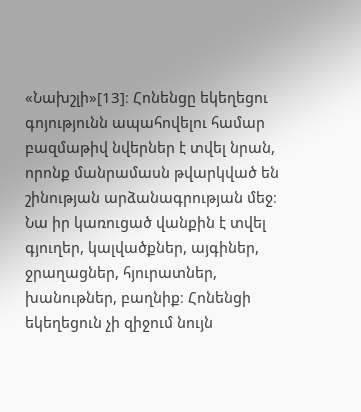«Նախշլի»[13]։ Հոնենցը եկեղեցու գոյությունն ապահովելու համար բազմաթիվ նվերներ է տվել նրան, որոնք մանրամասն թվարկված են շինության արձանագրության մեջ։ Նա իր կառուցած վանքին է տվել գյուղեր, կալվածքներ, այգիներ, ջրաղացներ, հյուրատներ, խանութներ, բաղնիք։ Հոնենցի եկեղեցուն չի զիջում նույն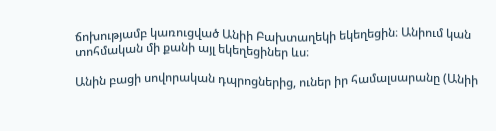ճոխությամբ կառուցված Անիի Բախտաղեկի եկեղեցին։ Անիում կան տոհմական մի քանի այլ եկեղեցիներ ևս։

Անին բացի սովորական դպրոցներից, ուներ իր համալսարանը (Անիի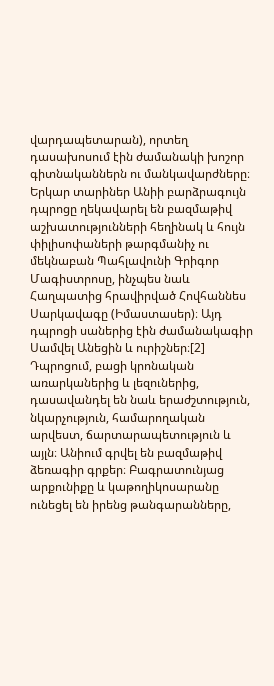վարդապետարան), որտեղ դասախոսում էին ժամանակի խոշոր գիտնականներն ու մանկավարժները։ Երկար տարիներ Անիի բարձրագույն դպրոցը ղեկավարել են բազմաթիվ աշխատությունների հեղինակ և հույն փիլիսոփաների թարգմանիչ ու մեկնաբան Պահլավունի Գրիգոր Մագիստրոսը, ինչպես նաև Հաղպատից հրավիրված Հովհաննես Սարկավագը (Իմաստասեր)։ Այդ դպրոցի սաներից էին ժամանակագիր Սամվել Անեցին և ուրիշներ։[2]
Դպրոցում, բացի կրոնական առարկաներից և լեզուներից, դասավանդել են նաև երաժշտություն, նկարչություն, համարողական արվեստ, ճարտարապետություն և այլն։ Անիում գրվել են բազմաթիվ ձեռագիր գրքեր։ Բագրատունյաց արքունիքը և կաթողիկոսարանը ունեցել են իրենց թանգարանները,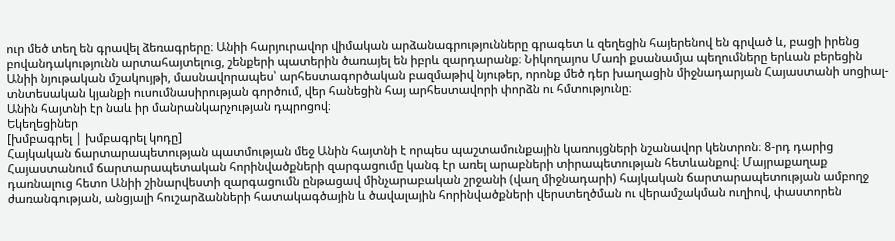ուր մեծ տեղ են գրավել ձեռագրերը։ Անիի հարյուրավոր վիմական արձանագրությունները գրագետ և զեղեցին հայերենով են գրված և, բացի իրենց բովանդակությունն արտահայտելուց, շենքերի պատերին ծառայել են իբրև զարդարանք։ Նիկողայոս Մառի քսանամյա պեղումները երևան բերեցին Անիի նյութական մշակույթի, մասնավորապես՝ արհեստագործական բազմաթիվ նյութեր, որոնք մեծ դեր խաղացին միջնադարյան Հայաստանի սոցիալ-տնտեսական կյանքի ուսումնասիրության գործում, վեր հանեցին հայ արհեստավորի փորձն ու հմտությունը։
Անին հայտնի էր նաև իր մանրանկարչության դպրոցով։
Եկեղեցիներ
[խմբագրել | խմբագրել կոդը]
Հայկական ճարտարապետության պատմության մեջ Անին հայտնի է որպես պաշտամունքային կառույցների նշանավոր կենտրոն։ 8-րդ դարից Հայաստանում ճարտարապետական հորինվածքների զարգացումը կանգ էր առել արաբների տիրապետության հետևանքով։ Մայրաքաղաք դառնալուց հետո Անիի շինարվեստի զարգացումն ընթացավ մինչարաբական շրջանի (վաղ միջնադարի) հայկական ճարտարապետության ամբողջ ժառանգության, անցյալի հուշարձանների հատակագծային և ծավալային հորինվածքների վերստեղծման ու վերամշակման ուղիով, փաստորեն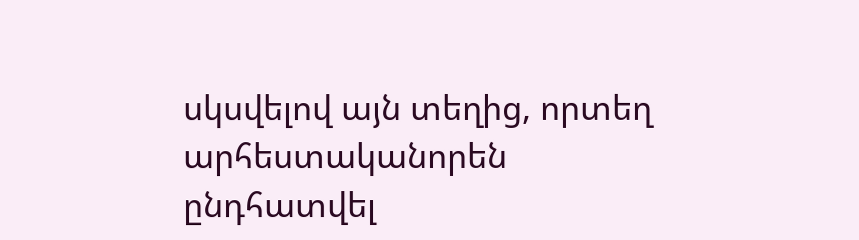սկսվելով այն տեղից, որտեղ արհեստականորեն ընդհատվել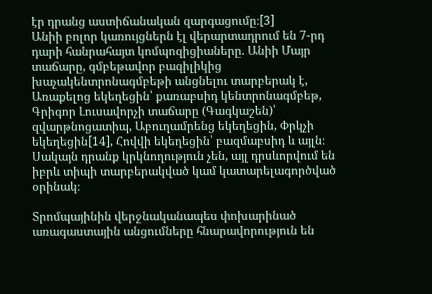էր դրանց աստիճանական զարգացումը։[3]
Անիի բոլոր կառույցներն էլ վերարտադրում են 7-րդ դարի հանրահայտ կոմպոզիցիաները. Անիի Մայր տաճարը, գմբեթավոր բազիլիկից խաչակենտրոնագմբեթի անցնելու տարբերակ է, Առաքելոց եկեղեցին՝ քառաբսիդ կենտրոնագմբեթ, Գրիգոր Լուսավորչի տաճարը (Գագկաշեն)՝ զվարթնոցատիպ, Աբուղամրենց եկեղեցին, Փրկչի եկեղեցին[14], Հովվի եկեղեցին՝ բազմաբսիդ և այլն։ Սակայն դրանք կրկնողություն չեն, այլ դրսևորվում են իբրև տիպի տարբերակված կամ կատարելագործված օրինակ։

Տրոմպայինին վերջնականապես փոխարինած առագաստային անցումները հնարավորություն են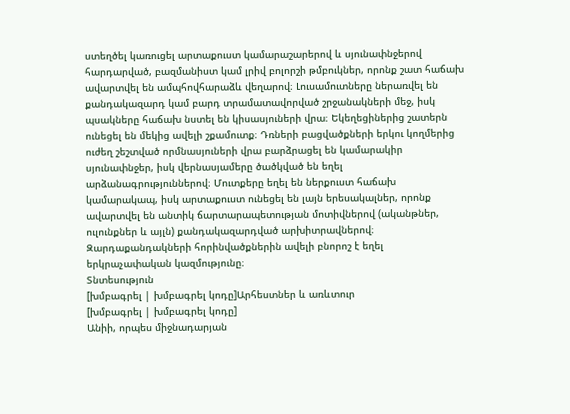ստեղծել կառուցել արտաքուստ կամարաշարերով և սյունափնջերով հարդարված, բազմանիստ կամ լրիվ բոլորշի թմբուկներ, որոնք շատ հաճախ ավարտվել են ամպհովհարաձև վեղարով։ Լուսամուտները ներառվել են քանդակազարդ կամ բարդ տրամատավորված շրջանակների մեջ, իսկ պսակները հաճախ նստել են կիսասյուների վրա։ Եկեղեցիներից շատերն ունեցել են մեկից ավելի շքամուտք։ Դռների բացվածքների երկու կողմերից ուժեղ շեշտված որմնասյուների վրա բարձրացել են կամարակիր սյունափնջեր, իսկ վերնասյամերը ծածկված են եղել արձանագրություններով։ Մուտքերը եղել են ներքուստ հաճախ կամարակապ, իսկ արտաքուստ ունեցել են լայն երեսակալներ, որոնք ավարտվել են անտիկ ճարտարապետության մոտիվներով (ականթներ, ուլունքներ և այլն) քանդակազարդված արխիտրավներով։ Զարդաքանդակների հորինվածքներին ավելի բնորոշ է եղել երկրաչափական կազմությունը։
Տնտեսություն
[խմբագրել | խմբագրել կոդը]Արհեստներ և առևտուր
[խմբագրել | խմբագրել կոդը]
Անիի, որպես միջնադարյան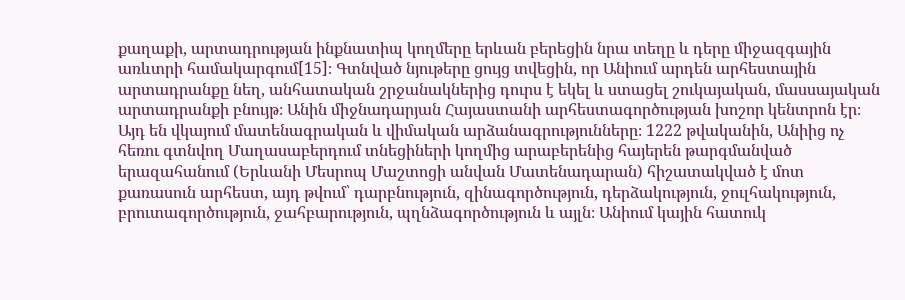քաղաքի, արտադրության ինքնատիպ կողմերը երևան բերեցին նրա տեղը և դերը միջազգային առևտրի համակարգում[15]։ Գտնված նյութերը ցույց տվեցին, որ Անիում արդեն արհեստային արտադրանքը նեղ, անհատական շրջանակներից դուրս է եկել և ստացել շուկայական, մասսայական արտադրանքի բնույթ։ Անին միջնադարյան Հայաստանի արհեստագործության խոշոր կենտրոն էր։ Այդ են վկայում մատենագրական և վիմական արձանագրությունները։ 1222 թվականին, Անիից ոչ հեռու գտնվող Մաղասաբերդում տնեցիների կողմից արաբերենից հայերեն թարգմանված երազահանում (Երևանի Մեսրոպ Մաշտոցի անվան Մատենադարան) հիշատակված է մոտ քառասուն արհեստ, այդ թվում՝ դարբնություն, զինագործություն, դերձակություն, ջուլհակություն, բրուտագործություն, ջահբարություն, պղնձագործություն և այլն։ Անիում կային հատուկ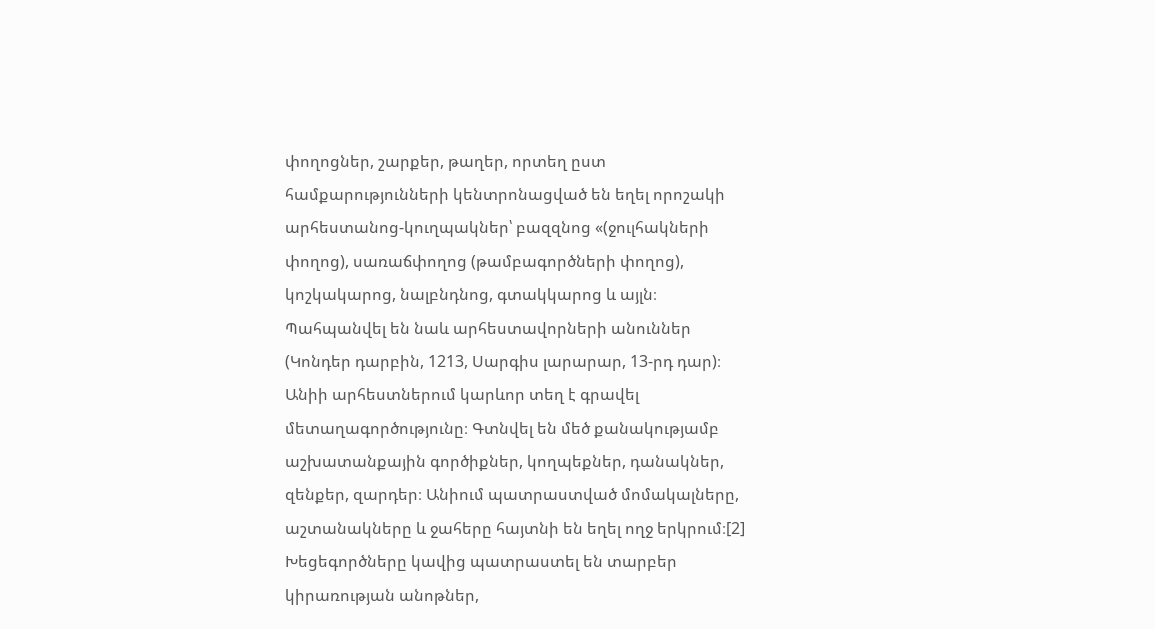փողոցներ, շարքեր, թաղեր, որտեղ ըստ համքարությունների կենտրոնացված են եղել որոշակի արհեստանոց-կուղպակներ՝ բազզնոց «(ջուլհակների փողոց), սառաճփողոց (թամբագործների փողոց), կոշկակարոց, նալբնդնոց, գտակկարոց և այլն։ Պահպանվել են նաև արհեստավորների անուններ (Կոնդեր դարբին, 1213, Սարգիս լարարար, 13-րդ դար)։ Անիի արհեստներում կարևոր տեղ է գրավել մետաղագործությունը։ Գտնվել են մեծ քանակությամբ աշխատանքային գործիքներ, կողպեքներ, դանակներ, զենքեր, զարդեր։ Անիում պատրաստված մոմակալները, աշտանակները և ջահերը հայտնի են եղել ողջ երկրում։[2] Խեցեգործները կավից պատրաստել են տարբեր կիրառության անոթներ,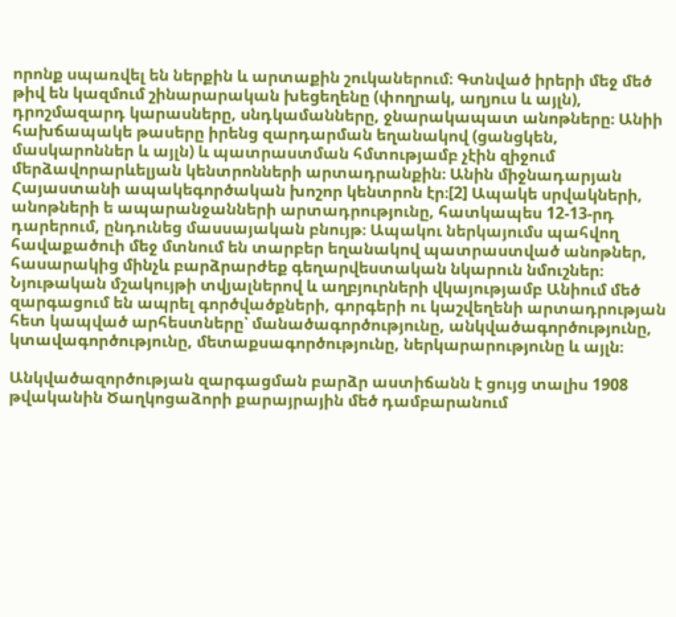որոնք սպառվել են ներքին և արտաքին շուկաներում։ Գտնված իրերի մեջ մեծ թիվ են կազմում շինարարական խեցեղենը (փողրակ, աղյուս և այլն), դրոշմազարդ կարասները, սնդկամանները, ջնարակապատ անոթները։ Անիի հախճապակե թասերը իրենց զարդարման եղանակով (ցանցկեն, մասկարոններ և այլն) և պատրաստման հմտությամբ չէին զիջում մերձավորարևելյան կենտրոնների արտադրանքին։ Անին միջնադարյան Հայաստանի ապակեգործական խոշոր կենտրոն էր։[2] Ապակե սրվակների, անոթների ե ապարանջանների արտադրությունը, հատկապես 12-13-րդ դարերում, ընդունեց մասսայական բնույթ։ Ապակու ներկայումս պահվող հավաքածուի մեջ մտնում են տարբեր եղանակով պատրաստված անոթներ, հասարակից մինչև բարձրարժեք գեղարվեստական նկարուն նմուշներ։ Նյութական մշակույթի տվյալներով և աղբյուրների վկայությամբ Անիում մեծ զարգացում են ապրել գործվածքների, գորգերի ու կաշվեղենի արտադրության հետ կապված արհեստները՝ մանածագործությունը, անկվածագործությունը, կտավագործությունը, մետաքսագործությունը, ներկարարությունը և այլն։

Անկվածազործության զարգացման բարձր աստիճանն է ցույց տալիս 1908 թվականին Ծաղկոցաձորի քարայրային մեծ դամբարանում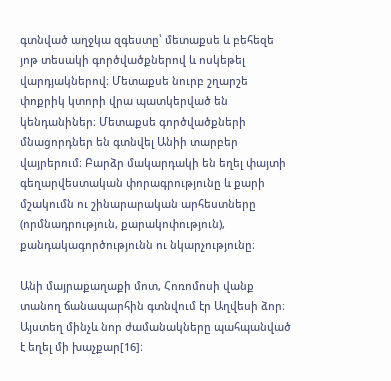գտնված աղջկա զգեստը՝ մետաքսե և բեհեզե յոթ տեսակի գործվածքներով և ոսկեթել վարդյակներով։ Մետաքսե նուրբ շղարշե փոքրիկ կտորի վրա պատկերված են կենդանիներ։ Մետաքսե գործվածքների մնացորդներ են գտնվել Անիի տարբեր վայրերում։ Բարձր մակարդակի են եղել փայտի գեղարվեստական փորագրությունը և քարի մշակումն ու շինարարական արհեստները (որմնադրություն, քարակոփություն), քանդակագործությունն ու նկարչությունը։

Անի մայրաքաղաքի մոտ, Հոռոմոսի վանք տանող ճանապարհին գտնվում էր Աղվեսի ձոր։ Այստեղ մինչև նոր ժամանակները պահպանված է եղել մի խաչքար[16]։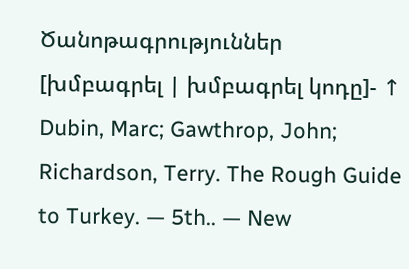Ծանոթագրություններ
[խմբագրել | խմբագրել կոդը]- ↑ Dubin, Marc; Gawthrop, John; Richardson, Terry. The Rough Guide to Turkey. — 5th.. — New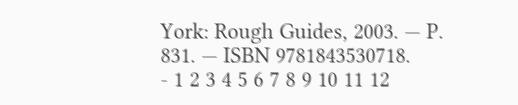York: Rough Guides, 2003. — P. 831. — ISBN 9781843530718.
- 1 2 3 4 5 6 7 8 9 10 11 12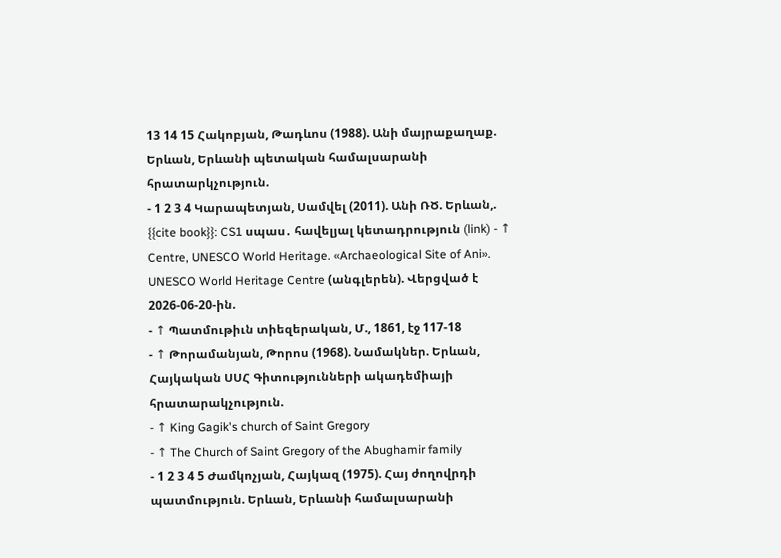13 14 15 Հակոբյան, Թադևոս (1988). Անի մայրաքաղաք. Երևան, Երևանի պետական համալսարանի հրատարկչություն.
- 1 2 3 4 Կարապետյան, Սամվել (2011). Անի ՌԾ. Երևան,.
{{cite book}}: CS1 սպաս․ հավելյալ կետադրություն (link) - ↑ Centre, UNESCO World Heritage. «Archaeological Site of Ani». UNESCO World Heritage Centre (անգլերեն). Վերցված է 2026-06-20-ին.
- ↑ Պատմութիւն տիեզերական, Մ., 1861, էջ 117-18
- ↑ Թորամանյան, Թորոս (1968). Նամակներ. Երևան, Հայկական ՍՍՀ Գիտությունների ակադեմիայի հրատարակչություն.
- ↑ King Gagik's church of Saint Gregory
- ↑ The Church of Saint Gregory of the Abughamir family
- 1 2 3 4 5 Ժամկոչյան, Հայկազ (1975). Հայ ժողովրդի պատմություն. Երևան, Երևանի համալսարանի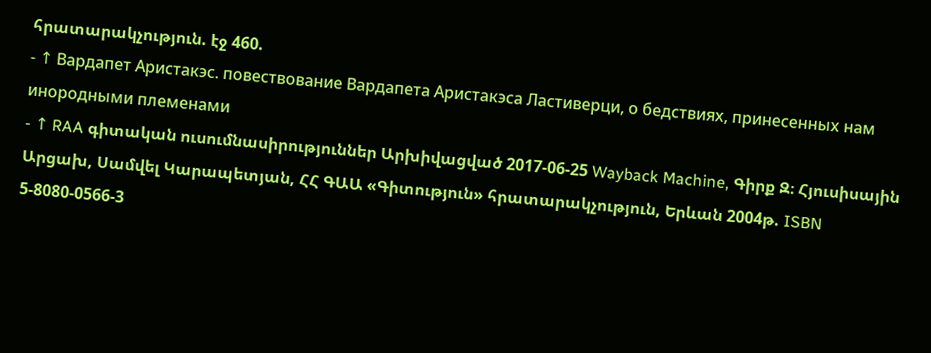հրատարակչություն. էջ 460.
- ↑ Вардапет Аристакэс. повествование Вардапета Аристакэса Ластиверци, о бедствиях, принесенных нам инородными племенами
- ↑ RAA գիտական ուսումնասիրություններ Արխիվացված 2017-06-25 Wayback Machine, Գիրք Զ։ Հյուսիսային Արցախ, Սամվել Կարապետյան, ՀՀ ԳԱԱ «Գիտություն» հրատարակչություն, Երևան 2004թ. ISBN 5-8080-0566-3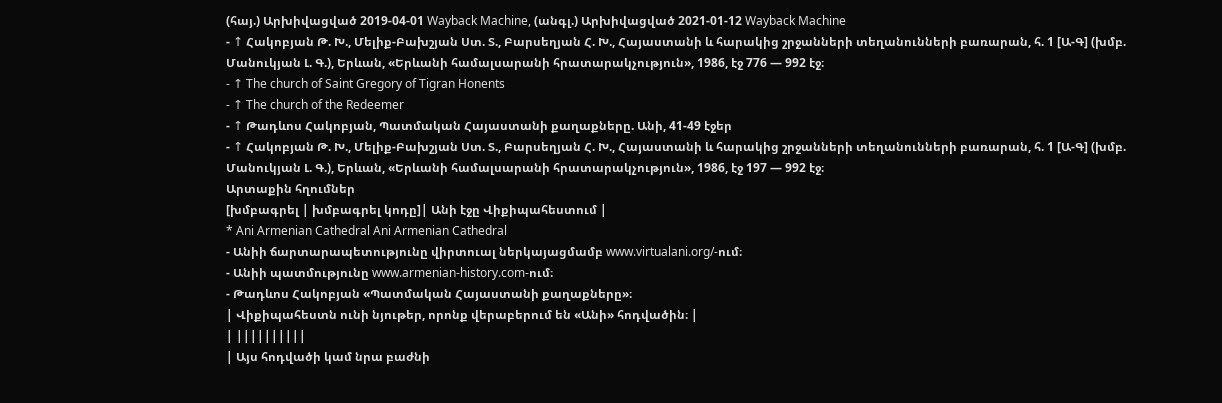(հայ.) Արխիվացված 2019-04-01 Wayback Machine, (անգլ.) Արխիվացված 2021-01-12 Wayback Machine
- ↑ Հակոբյան Թ. Խ., Մելիք-Բախշյան Ստ. Տ., Բարսեղյան Հ. Խ., Հայաստանի և հարակից շրջանների տեղանունների բառարան, հ. 1 [Ա-Գ] (խմբ. Մանուկյան Լ. Գ.), Երևան, «Երևանի համալսարանի հրատարակչություն», 1986, էջ 776 — 992 էջ։
- ↑ The church of Saint Gregory of Tigran Honents
- ↑ The church of the Redeemer
- ↑ Թադևոս Հակոբյան, Պատմական Հայաստանի քաղաքները. Անի, 41-49 էջեր
- ↑ Հակոբյան Թ. Խ., Մելիք-Բախշյան Ստ. Տ., Բարսեղյան Հ. Խ., Հայաստանի և հարակից շրջանների տեղանունների բառարան, հ. 1 [Ա-Գ] (խմբ. Մանուկյան Լ. Գ.), Երևան, «Երևանի համալսարանի հրատարակչություն», 1986, էջ 197 — 992 էջ։
Արտաքին հղումներ
[խմբագրել | խմբագրել կոդը]| Անի էջը Վիքիպահեստում |
* Ani Armenian Cathedral Ani Armenian Cathedral
- Անիի ճարտարապետությունը վիրտուալ ներկայացմամբ www.virtualani.org/-ում։
- Անիի պատմությունը www.armenian-history.com-ում։
- Թադևոս Հակոբյան «Պատմական Հայաստանի քաղաքները»։
| Վիքիպահեստն ունի նյութեր, որոնք վերաբերում են «Անի» հոդվածին։ |
| ||||||||||
| Այս հոդվածի կամ նրա բաժնի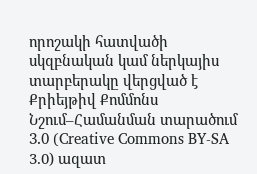որոշակի հատվածի սկզբնական կամ ներկայիս տարբերակը վերցված է Քրիեյթիվ Քոմմոնս Նշում–Համանման տարածում 3.0 (Creative Commons BY-SA 3.0) ազատ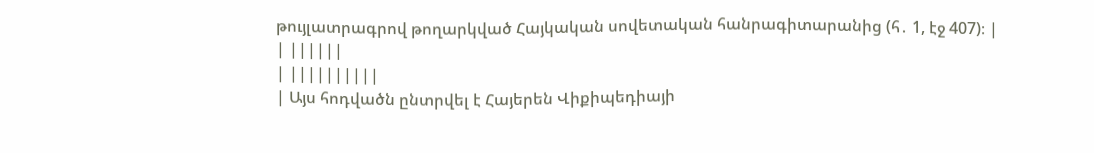թույլատրագրով թողարկված Հայկական սովետական հանրագիտարանից (հ․ 1, էջ 407)։ |
| ||||||
| ||||||||||
| Այս հոդվածն ընտրվել է Հայերեն Վիքիպեդիայի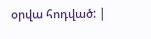օրվա հոդված: |